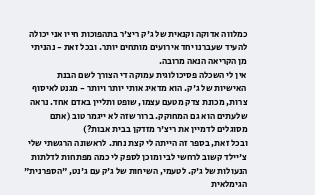כמלווה אדוקה וקנאית של ג'ק ריצ'ר בתהפוכות חייו אני יכולה להעיד שעברנו יחד אירועים מותחים יותר. ובכל זאת - נהניתי מן הקריאה הנאה מרובה.
אין לי השכלה פסיכולוגית עמוקה די הצורך לשם הבנת האישיות של ג'ק. הוא מדאיג אותי יותר ויותר - מגנט לאיסוף צרות, מכונת צדק מטעם עצמו, שופט ותליין באדם אחד. נראה שלעתים הוא גם המחוקק. ברור שזה לא ייגמר טוב (אתם מסוגלים לדמיין את ריצ'ר מזדקן בבית אבות?)
ובכל זאת, בספר זה הייתה לי קצת נחת. לראשונה הרגשתי שלי צ'יילד קשוב לרחשי לבי ומוכן לספק לי כמה מפתחות לדלתות הנעולות של ג'ק. לטעמי, השיחות של ג'ק עם ג'נט, "הספרנית" הגימלאית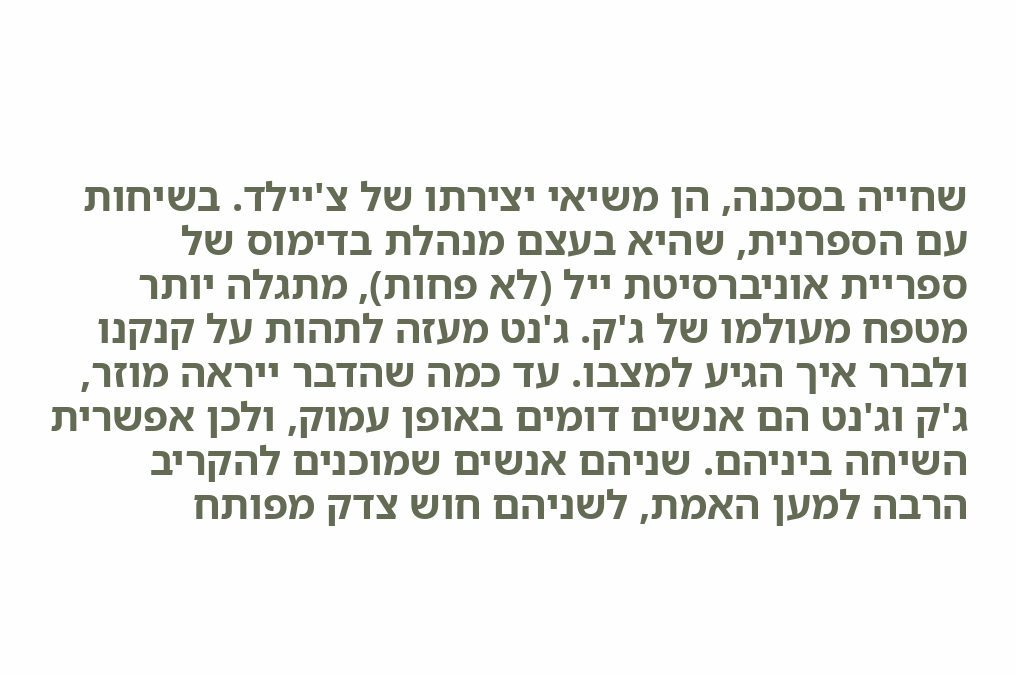שחייה בסכנה, הן משיאי יצירתו של צ'יילד. בשיחות עם הספרנית, שהיא בעצם מנהלת בדימוס של ספריית אוניברסיטת ייל (לא פחות), מתגלה יותר מטפח מעולמו של ג'ק. ג'נט מעזה לתהות על קנקנו ולברר איך הגיע למצבו. עד כמה שהדבר ייראה מוזר, ג'ק וג'נט הם אנשים דומים באופן עמוק, ולכן אפשרית השיחה ביניהם. שניהם אנשים שמוכנים להקריב הרבה למען האמת, לשניהם חוש צדק מפותח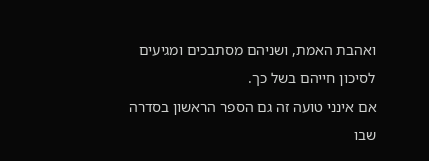ואהבת האמת, ושניהם מסתבכים ומגיעים לסיכון חייהם בשל כך.
אם אינני טועה זה גם הספר הראשון בסדרה שבו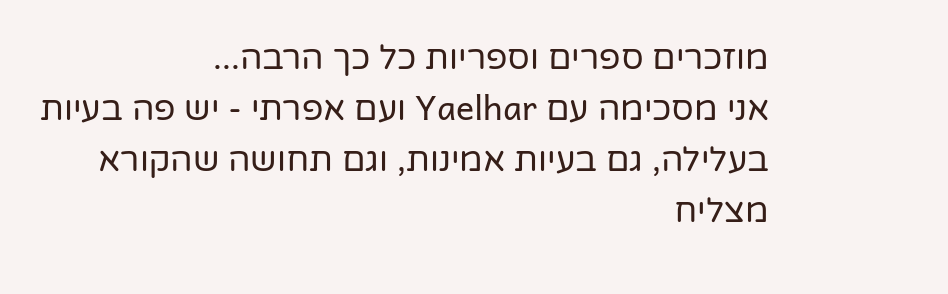מוזכרים ספרים וספריות כל כך הרבה...
אני מסכימה עם Yaelhar ועם אפרתי - יש פה בעיות בעלילה, גם בעיות אמינות, וגם תחושה שהקורא מצליח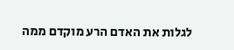לגלות את האדם הרע מוקדם ממה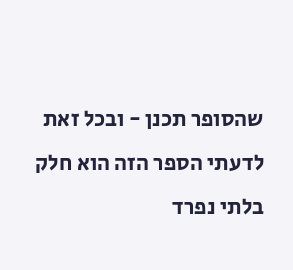שהסופר תכנן - ובכל זאת לדעתי הספר הזה הוא חלק בלתי נפרד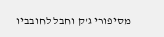מסיפורי ג'ק וחבל לחובביו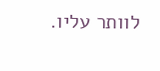לוותר עליו.